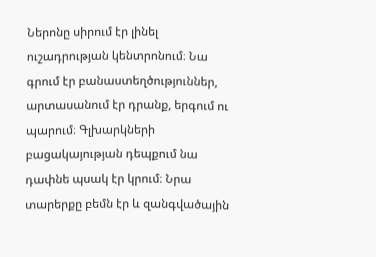Ներոնը սիրում էր լինել ուշադրության կենտրոնում։ Նա գրում էր բանաստեղծություններ, արտասանում էր դրանք, երգում ու պարում։ Գլխարկների բացակայության դեպքում նա դափնե պսակ էր կրում։ Նրա տարերքը բեմն էր և զանգվածային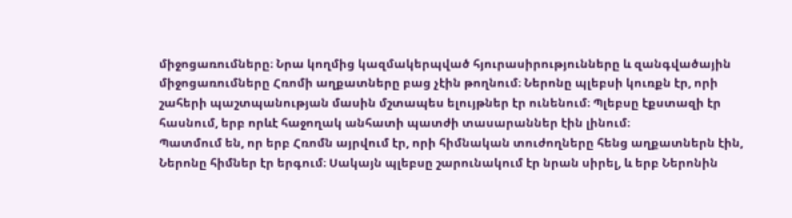միջոցառումները։ Նրա կողմից կազմակերպված հյուրասիրությունները և զանգվածային միջոցառումները Հռոմի աղքատները բաց չէին թողնում։ Ներոնը պլեբսի կուռքն էր, որի շահերի պաշտպանության մասին մշտապես ելույթներ էր ունենում։ Պլեբսը էքստազի էր հասնում, երբ որևէ հաջողակ անհատի պատժի տասարաններ էին լինում։
Պատմում են, որ երբ Հռոմն այրվում էր, որի հիմնական տուժողները հենց աղքատներն էին, Ներոնը հիմներ էր երգում։ Սակայն պլեբսը շարունակում էր նրան սիրել, և երբ Ներոնին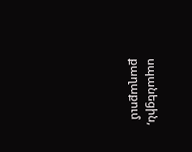սպանեցին, քաղաքում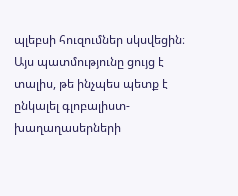պլեբսի հուզումներ սկսվեցին։
Այս պատմությունը ցույց է տալիս, թե ինչպես պետք է ընկալել գլոբալիստ-խաղաղասերների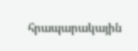հրապարակային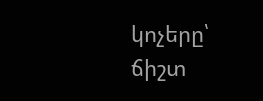կոչերը՝ ճիշտ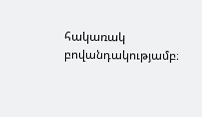հակառակ բովանդակությամբ։